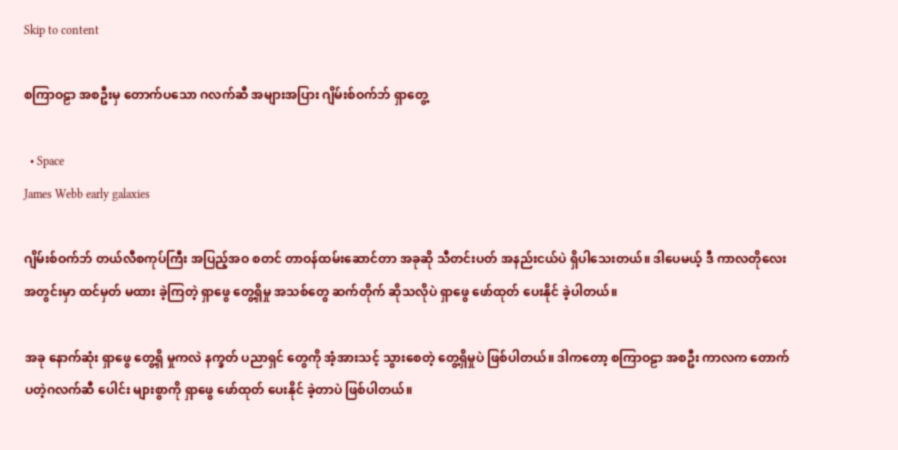Skip to content

စကြာဝဠာ အစဦးမှ တောက်ပသော ဂလက်ဆီ အများအပြား ဂျိမ်းစ်ဝက်ဘ် ရှာတွေ့

  • Space
James Webb early galaxies

ဂျိမ်းစ်ဝက်ဘ် တယ်လီစကုပ်ကြီး အပြည့်အဝ စတင် တာဝန်ထမ်းဆောင်တာ အခုဆို သီတင်းပတ် အနည်းငယ်ပဲ ရှိပါသေးတယ်။ ဒါပေမယ့် ဒီ ကာလတိုလေး အတွင်းမှာ ထင်မှတ် မထား ခဲ့ကြတဲ့ ရှာဖွေ တွေ့ရှိမှု အသစ်တွေ ဆက်တိုက် ဆိုသလိုပဲ ရှာဖွေ ဖော်ထုတ် ပေးနိုင် ခဲ့ပါတယ်။

အခု နောက်ဆုံး ရှာဖွေ တွေ့ရှိ မှုကလဲ နက္ခတ် ပညာရှင် တွေကို အံ့အားသင့် သွားစေတဲ့ တွေ့ရှိမှုပဲ ဖြစ်ပါတယ်။ ဒါကတော့ စကြာဝဠာ အစဦး ကာလက တောက်ပတဲ့ဂလက်ဆီ ပေါင်း များစွာကို ရှာဖွေ ဖော်ထုတ် ပေးနိုင် ခဲ့တာပဲ ဖြစ်ပါတယ်။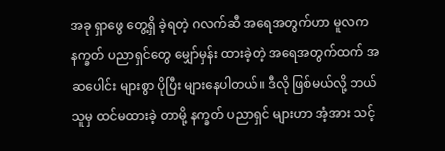အခု ရှာဖွေ တွေ့ရှိ ခဲ့ရတဲ့ ဂလက်ဆီ အရေအတွက်ဟာ မူလက နက္ခတ် ပညာရှင်တွေ မျှော်မှန်း ထားခဲ့တဲ့ အရေအတွက်ထက် အဆပေါင်း များစွာ ပိုပြီး များနေပါတယ်။ ဒီလို ဖြစ်မယ်လို့ ဘယ်သူမှ ထင်မထားခဲ့ တာမို့ နက္ခတ် ပညာရှင် များဟာ အံ့အား သင့်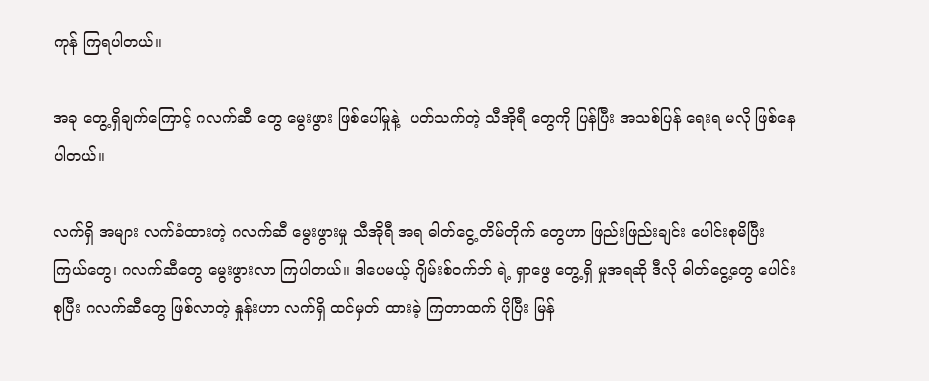ကုန် ကြရပါတယ်။

အခု တွေ့ရှိချက်ကြောင့် ဂလက်ဆီ တွေ မွေးဖွား ဖြစ်ပေါ်မှုနဲ့  ပတ်သက်တဲ့ သီအိုရီ တွေကို ပြန်ပြီး အသစ်ပြန် ရေးရ မလို ဖြစ်နေပါတယ်။

လက်ရှိ အများ လက်ခံထားတဲ့ ဂလက်ဆီ မွေးဖွားမှု သီအိုရီ အရ ဓါတ်ငွေ့ တိမ်တိုက် တွေဟာ ဖြည်းဖြည်းချင်း ပေါင်းစုမိပြီး ကြယ်တွေ၊ ဂလက်ဆီတွေ မွေးဖွားလာ ကြပါတယ်။ ဒါပေမယ့် ဂျိမ်းစ်ဝက်ဘ် ရဲ့ ရှာဖွေ တွေ့ရှိ မှုအရဆို ဒီလို ဓါတ်ငွေ့တွေ ပေါင်းစုပြီး ဂလက်ဆီတွေ ဖြစ်လာတဲ့ နှုန်းဟာ လက်ရှိ ထင်မှတ် ထားခဲ့ ကြတာထက် ပိုပြီး မြန်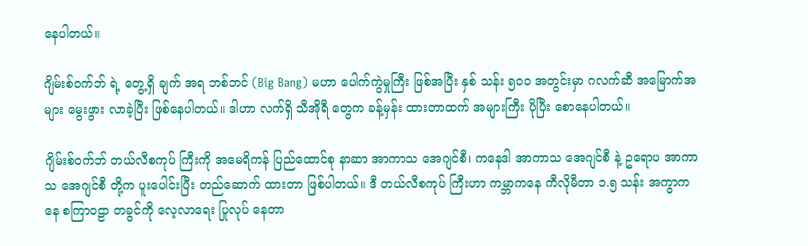နေပါတယ်။

ဂျိမ်းစ်ဝက်ဘ် ရဲ့ တွေ့ရှိ ချက် အရ ဘစ်ဘင် (Big Bang) မဟာ ပေါက်ကွဲမှုကြီး ဖြစ်အပြီး နှစ် သန်း ၅၀၀ အတွင်းမှာ ဂလက်ဆီ အမြောက်အများ မွေးဖွား လာခဲ့ပြီး ဖြစ်နေပါတယ်။ ဒါဟာ လက်ရှိ သီအိုရီ တွေက ခန့်မှန်း ထားတာထက် အများကြီး ပိုပြီး စောနေပါတယ်။

ဂျိမ်းစ်ဝက်ဘ် တယ်လီစကုပ် ကြီးကို အမေရိကန် ပြည်ထောင်စု နာဆာ အာကာသ အေဂျင်စီ၊ ကနေဒါ အာကာသ အေဂျင်စီ နဲ့ ဥရောပ အာကာသ အေဂျင်စီ တို့က ပူးပေါင်းပြီး တည်ဆောက် ထားတာ ဖြစ်ပါတယ်။ ဒီ တယ်လီစကုပ် ကြီးဟာ ကမ္ဘာကနေ ကီလိုမီတာ ၁.၅ သန်း အကွာကနေ စကြာဝဠာ တခွင်ကို လေ့လာရေး ပြုလုပ် နေတာ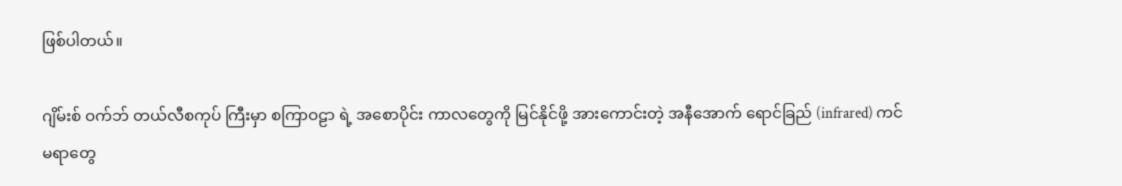ဖြစ်ပါတယ်။

ဂျိမ်းစ် ဝက်ဘ် တယ်လီစကုပ် ကြီးမှာ စကြာဝဠာ ရဲ့ အစောပိုင်း ကာလတွေကို မြင်နိုင်ဖို့ အားကောင်းတဲ့ အနီအောက် ရောင်ခြည် (infrared) ကင်မရာတွေ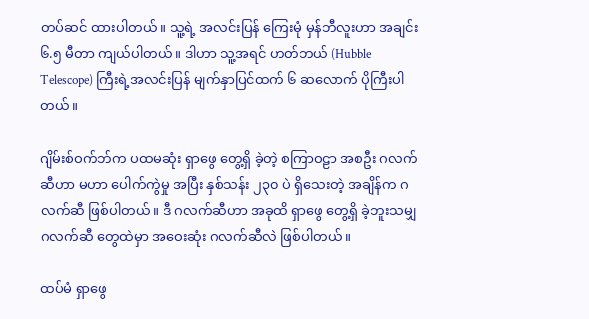တပ်ဆင် ထားပါတယ်။ သူ့ရဲ့ အလင်းပြန် ကြေးမုံ မှန်ဘီလူးဟာ အချင်း ၆.၅ မီတာ ကျယ်ပါတယ်။ ဒါဟာ သူ့အရင် ဟတ်ဘယ် (Hubble Telescope) ကြီးရဲ့အလင်းပြန် မျက်နှာပြင်ထက် ၆ ဆလောက် ပိုကြီးပါတယ်။

ဂျိမ်းစ်ဝက်ဘ်က ပထမဆုံး ရှာဖွေ တွေ့ရှိ ခဲ့တဲ့ စကြာဝဠာ အစဦး ဂလက်ဆီဟာ မဟာ ပေါက်ကွဲမှု အပြီး နှစ်သန်း ၂၃၀ ပဲ ရှိသေးတဲ့ အချိန်က ဂလက်ဆီ ဖြစ်ပါတယ်။ ဒီ ဂလက်ဆီဟာ အခုထိ ရှာဖွေ တွေ့ရှိ ခဲ့ဘူးသမျှ ဂလက်ဆီ တွေထဲမှာ အဝေးဆုံး ဂလက်ဆီလဲ ဖြစ်ပါတယ်။

ထပ်မံ ရှာဖွေ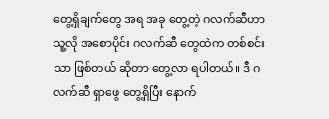တွေ့ရှိချက်တွေ အရ အခု တွေ့တဲ့ ဂလက်ဆီဟာ သူ့လို အစောပိုင်း ဂလက်ဆီ တွေထဲက တစ်စင်းသာ ဖြစ်တယ် ဆိုတာ တွေ့လာ ရပါတယ်။ ဒီ ဂလက်ဆီ ရှာဖွေ တွေ့ရှိပြီး နောက်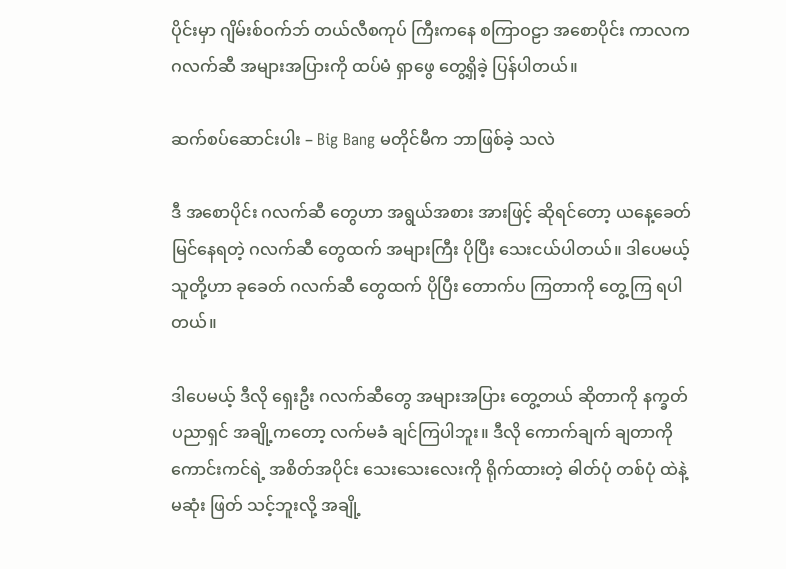ပိုင်းမှာ ဂျိမ်းစ်ဝက်ဘ် တယ်လီစကုပ် ကြီးကနေ စကြာဝဠာ အစောပိုင်း ကာလက ဂလက်ဆီ အများအပြားကို ထပ်မံ ရှာဖွေ တွေ့ရှိခဲ့ ပြန်ပါတယ်။

ဆက်စပ်ဆောင်းပါး – Big Bang မတိုင်မီက ဘာဖြစ်ခဲ့ သလဲ

ဒီ အစောပိုင်း ဂလက်ဆီ တွေဟာ အရွယ်အစား အားဖြင့် ဆိုရင်တော့ ယနေ့ခေတ် မြင်နေရတဲ့ ဂလက်ဆီ တွေထက် အများကြီး ပိုပြီး သေးငယ်ပါတယ်။ ဒါပေမယ့် သူတို့ဟာ ခုခေတ် ဂလက်ဆီ တွေထက် ပိုပြီး တောက်ပ ကြတာကို တွေ့ကြ ရပါတယ်။

ဒါပေမယ့် ဒီလို ရှေးဦး ဂလက်ဆီတွေ အများအပြား တွေ့တယ် ဆိုတာကို နက္ခတ် ပညာရှင် အချို့ကတော့ လက်မခံ ချင်ကြပါဘူး။ ဒီလို ကောက်ချက် ချတာကို ကောင်းကင်ရဲ့ အစိတ်အပိုင်း သေးသေးလေးကို ရိုက်ထားတဲ့ ဓါတ်ပုံ တစ်ပုံ ထဲနဲ့ မဆုံး ဖြတ် သင့်ဘူးလို့ အချို့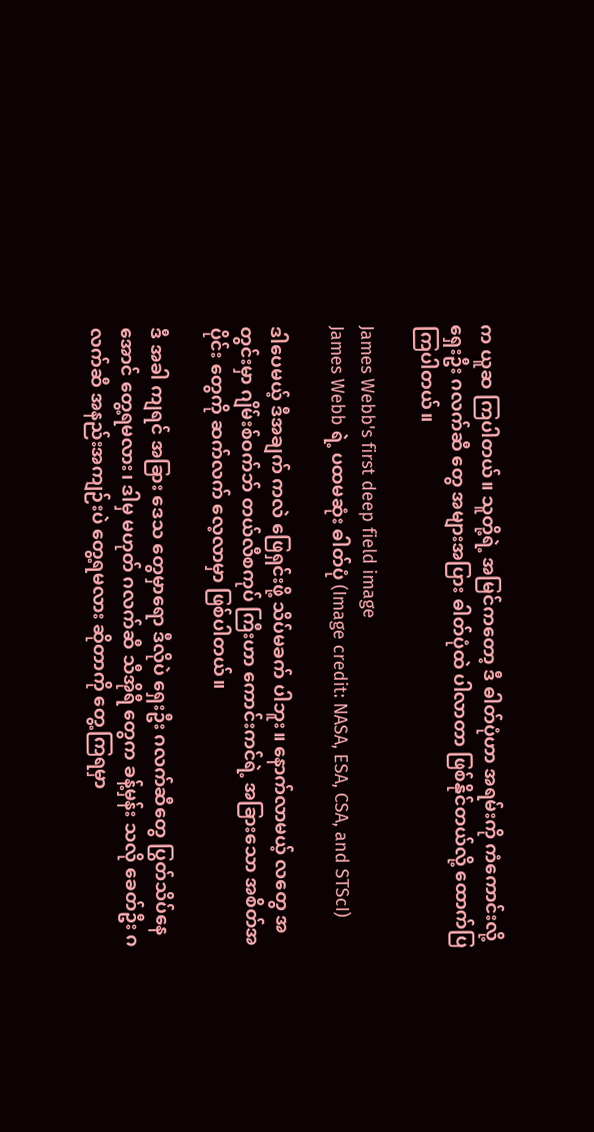က ယူဆ ကြပါတယ်။ သူတို့ရဲ့ အမြင်ကတော့ ဒီ ဓါတ်ပုံဟာ အရမ်းကို ကံကောင်းလို့ ရှေးဦး ဂလက်ဆီ တွေ အများအပြား ဓါတ်ပုံထဲ ပါလာတာ ဖြစ်နိုင်တယ်လို့ ထောက်ပြ ကြပါတယ်။

James Webb's first deep field image
James Webb ရဲ့ ပထမဆုံး ဓါတ်ပုံ (Image credit: NASA, ESA, CSA, and STScI)

ဒါပေမယ့် ဒီအချက် ကလဲ ဖြေရှင်းဖို့ သိပ်မခက် ပါဘူး။ နောက်လာမယ့် လတွေ အတွင်းမှာ ဂျိမ်းစ်ဝက်ဘ် တယ်လီစကုပ် ကြီးဟာ ကောင်းကင်ရဲ့ အခြားသော အစိတ်အပိုင်း တွေကို ဆက်လက် လေ့လာမှာ ဖြစ်ပါတယ်။

ဒီ အခါ ကျရင် အခြား ဒေသ တွေမှာရော ဒီလိုပဲ ရှေးဦး ဂလက်ဆီတွေ ပြွတ်သိပ်နေအောင် တွေ့ရမလား၊ ဒါမှ မဟုတ် ဂလက်ဆီ သီအိုရီ တွေက ခန့်မှန်း သလို ခေတ်ဦး ဂလက်ဆီ အနည်းအကျဉ်းပဲ တွေ့ရမလား ဆိုတာကို တွေ့ကြရမှာ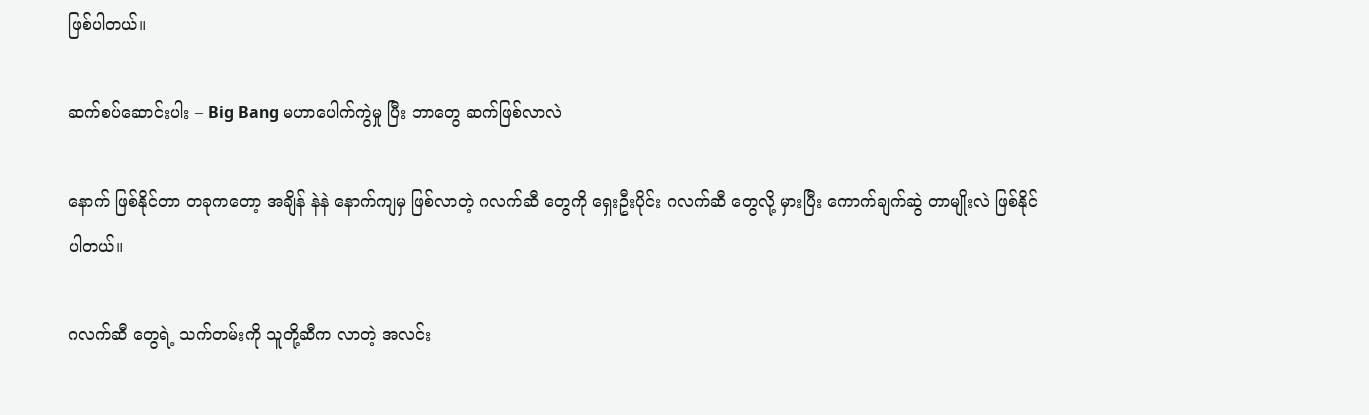ဖြစ်ပါတယ်။

ဆက်စပ်ဆောင်းပါး – Big Bang မဟာပေါက်ကွဲမှု ပြီး ဘာတွေ ဆက်ဖြစ်လာလဲ

နောက် ဖြစ်နိုင်တာ တခုကတော့ အချိန် နဲနဲ နောက်ကျမှ ဖြစ်လာတဲ့ ဂလက်ဆီ တွေကို ရှေးဦးပိုင်း ဂလက်ဆီ တွေလို့ မှားပြီး ကောက်ချက်ဆွဲ တာမျိုးလဲ ဖြစ်နိုင်ပါတယ်။

ဂလက်ဆီ တွေရဲ့ သက်တမ်းကို သူတို့ဆီက လာတဲ့ အလင်း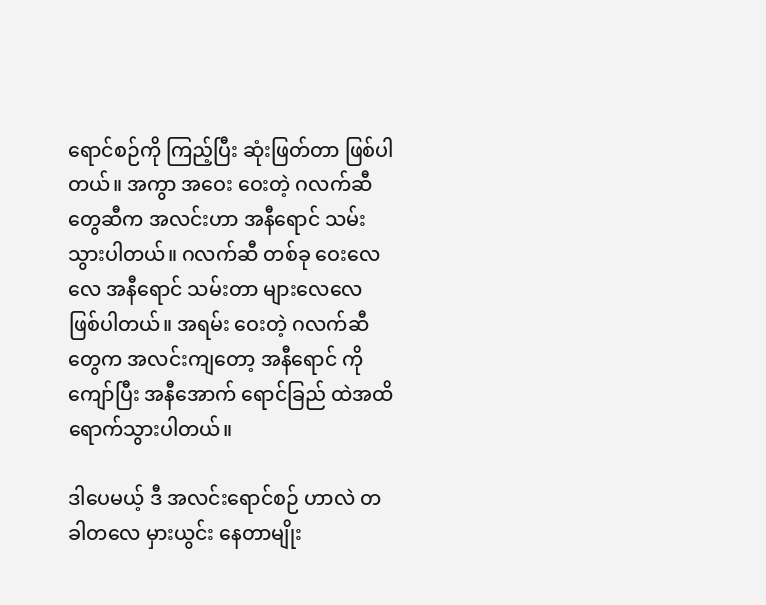ရောင်စဉ်ကို ကြည့်ပြီး ဆုံးဖြတ်တာ ဖြစ်ပါတယ်။ အကွာ အဝေး ဝေးတဲ့ ဂလက်ဆီ တွေဆီက အလင်းဟာ အနီရောင် သမ်းသွားပါတယ်။ ဂလက်ဆီ တစ်ခု ဝေးလေလေ အနီရောင် သမ်းတာ များလေလေ ဖြစ်ပါတယ်။ အရမ်း ဝေးတဲ့ ဂလက်ဆီ တွေက အလင်းကျတော့ အနီရောင် ကို ကျော်ပြီး အနီအောက် ရောင်ခြည် ထဲအထိ ရောက်သွားပါတယ်။

ဒါပေမယ့် ဒီ အလင်းရောင်စဉ် ဟာလဲ တခါတလေ မှားယွင်း နေတာမျိုး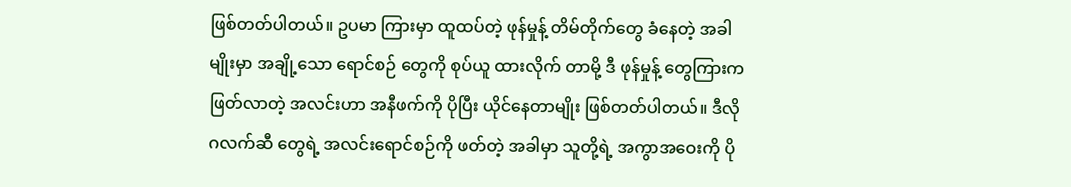ဖြစ်တတ်ပါတယ်။ ဥပမာ ကြားမှာ ထူထပ်တဲ့ ဖုန်မှုန့် တိမ်တိုက်တွေ ခံနေတဲ့ အခါမျိုးမှာ အချို့သော ရောင်စဉ် တွေကို စုပ်ယူ ထားလိုက် တာမို့ ဒီ ဖုန်မှုန့် တွေကြားက ဖြတ်လာတဲ့ အလင်းဟာ အနီဖက်ကို ပိုပြီး ယိုင်နေတာမျိုး ဖြစ်တတ်ပါတယ်။ ဒီလို ဂလက်ဆီ တွေရဲ့ အလင်းရောင်စဉ်ကို ဖတ်တဲ့ အခါမှာ သူတို့ရဲ့ အကွာအဝေးကို ပို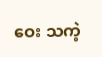ဝေး သကဲ့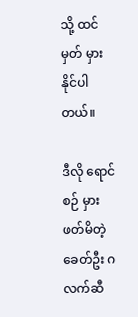သို့ ထင်မှတ် မှားနိုင်ပါတယ်။

ဒီလို ရောင်စဉ် မှားဖတ်မိတဲ့ ခေတ်ဦး ဂလက်ဆီ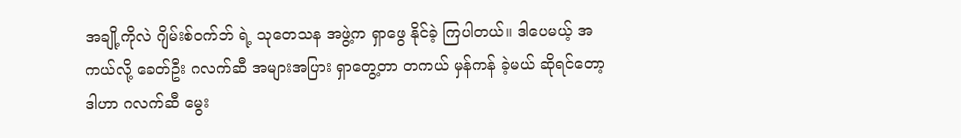အချို့ကိုလဲ ဂျိမ်းစ်ဝက်ဘ် ရဲ့ သုတေသန အဖွဲ့က ရှာဖွေ နိုင်ခဲ့ ကြပါတယ်။ ဒါပေမယ့် အကယ်လို့ ခေတ်ဦး ဂလက်ဆီ အများအပြား ရှာတွေ့တာ တကယ် မှန်ကန် ခဲ့မယ် ဆိုရင်တော့ ဒါဟာ ဂလက်ဆီ မွေး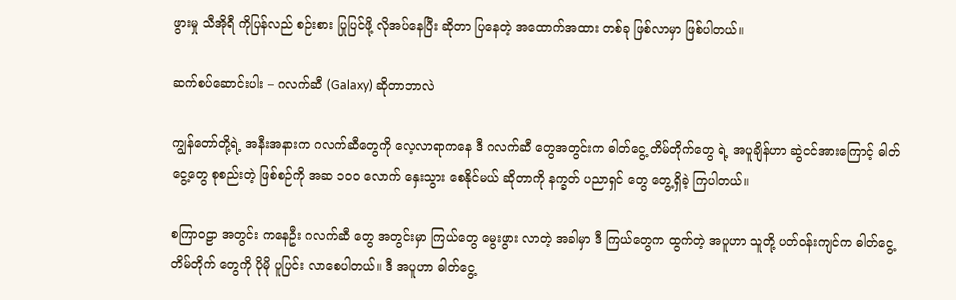ဖွားမှု သီအိုရီ ကိုပြန်လည် စဉ်းစား ပြုပြင်ဖို့ လိုအပ်နေပြီး ဆိုတာ ပြနေတဲ့ အထောက်အထား တစ်ခု ဖြစ်လာမှာ ဖြစ်ပါတယ်။

ဆက်စပ်ဆောင်းပါး – ဂလက်ဆီ (Galaxy) ဆိုတာဘာလဲ

ကျွန်တော်တို့ရဲ့ အနီးအနားက ဂလက်ဆီတွေကို လေ့လာရာကနေ ဒီ ဂလက်ဆီ တွေအတွင်းက ဓါတ်ငွေ့ တိမ်တိုက်တွေ ရဲ့ အပူချိန်ဟာ ဆွဲငင်အားကြောင့် ဓါတ်ငွေ့တွေ စုစည်းတဲ့ ဖြစ်စဉ်ကို အဆ ၁၀၀ လောက် နှေးသွား စေနိုင်မယ် ဆိုတာကို နက္ခတ် ပညာရှင် တွေ တွေ့ရှိခဲ့ ကြပါတယ်။

စကြာဝဠာ အတွင်း ကနေဦး ဂလက်ဆီ တွေ အတွင်းမှာ ကြယ်တွေ မွေးဖွား လာတဲ့ အခါမှာ ဒီ ကြယ်တွေက ထွက်တဲ့ အပူဟာ သူတို့ ပတ်ဝန်းကျင်က ဓါတ်ငွေ့တိမ်တိုက် တွေကို ပိုမို ပူပြင်း လာစေပါတယ်။ ဒီ အပူဟာ ဓါတ်ငွေ့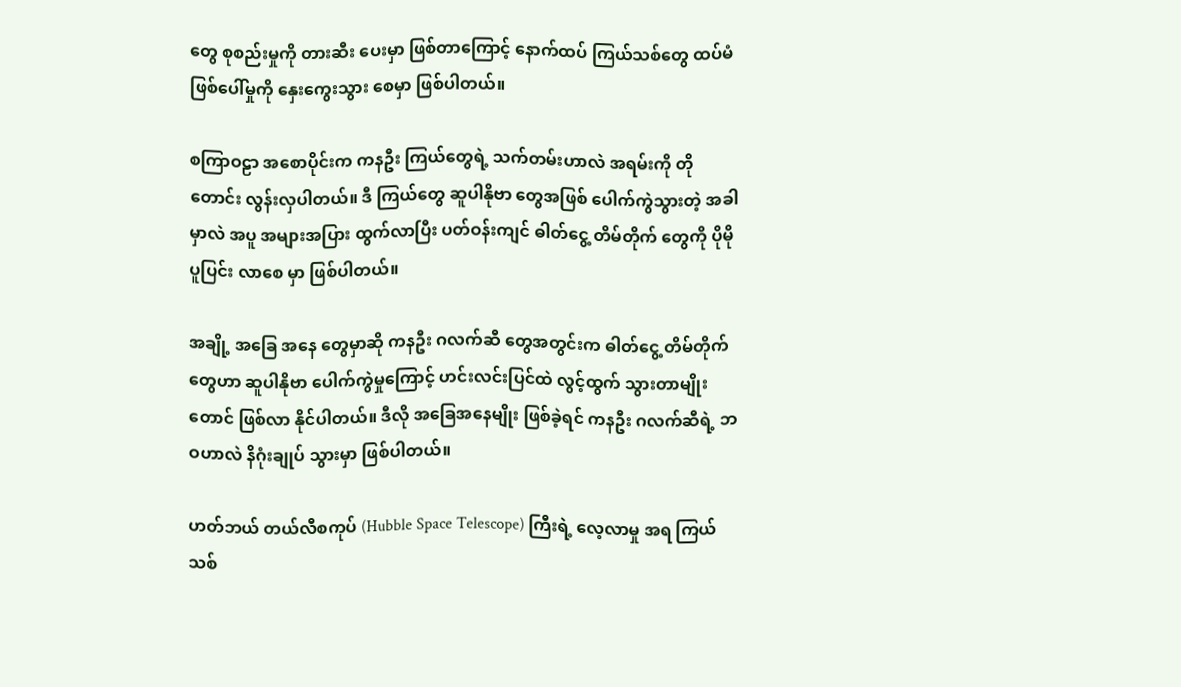တွေ စုစည်းမှုကို တားဆီး ပေးမှာ ဖြစ်တာကြောင့် နောက်ထပ် ကြယ်သစ်တွေ ထပ်မံ ဖြစ်ပေါ်မှုကို နှေးကွေးသွား စေမှာ ဖြစ်ပါတယ်။

စကြာဝဠာ အစောပိုင်းက ကနဦး ကြယ်တွေရဲ့ သက်တမ်းဟာလဲ အရမ်းကို တိုတောင်း လွန်းလှပါတယ်။ ဒီ ကြယ်တွေ ဆူပါနိုဗာ တွေအဖြစ် ပေါက်ကွဲသွားတဲ့ အခါမှာလဲ အပူ အများအပြား ထွက်လာပြီး ပတ်ဝန်းကျင် ဓါတ်ငွေ့ တိမ်တိုက် တွေကို ပိုမို ပူပြင်း လာစေ မှာ ဖြစ်ပါတယ်။

အချို့ အခြေ အနေ တွေမှာဆို ကနဦး ဂလက်ဆီ တွေအတွင်းက ဓါတ်ငွေ့ တိမ်တိုက်တွေဟာ ဆူပါနိုဗာ ပေါက်ကွဲမှုကြောင့် ဟင်းလင်းပြင်ထဲ လွင့်ထွက် သွားတာမျိုးတောင် ဖြစ်လာ နိုင်ပါတယ်။ ဒီလို အခြေအနေမျိုး ဖြစ်ခဲ့ရင် ကနဦး ဂလက်ဆီရဲ့ ဘဝဟာလဲ နိဂုံးချုပ် သွားမှာ ဖြစ်ပါတယ်။

ဟတ်ဘယ် တယ်လီစကုပ် (Hubble Space Telescope) ကြီးရဲ့ လေ့လာမှု အရ ကြယ်သစ်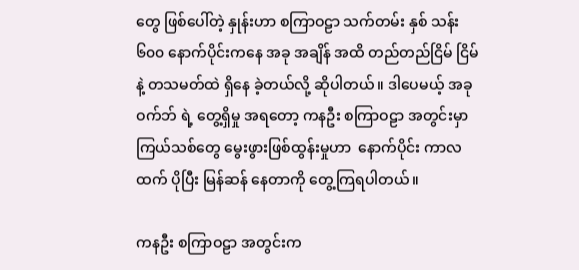တွေ ဖြစ်ပေါ်တဲ့ နှုန်းဟာ စကြာဝဠာ သက်တမ်း နှစ် သန်း ၆၀၀ နောက်ပိုင်းကနေ အခု အချိန် အထိ တည်တည်ငြိမ် ငြိမ် နဲ့ တသမတ်ထဲ ရှိနေ ခဲ့တယ်လို့ ဆိုပါတယ်။ ဒါပေမယ့် အခု ဝက်ဘ် ရဲ့ တွေ့ရှိမှု အရတော့ ကနဦး စကြာဝဠာ အတွင်းမှာ ကြယ်သစ်တွေ မွေးဖွားဖြစ်ထွန်းမှုဟာ  နောက်ပိုင်း ကာလထက် ပိုပြီး မြန်ဆန် နေတာကို တွေ့ကြရပါတယ်။

ကနဦး စကြာဝဠာ အတွင်းက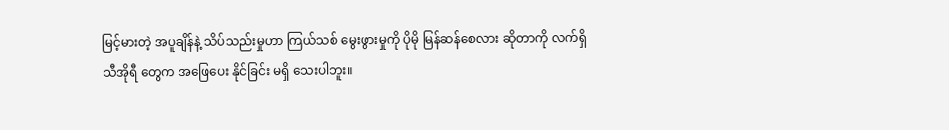မြင့်မားတဲ့ အပူချိန်နဲ့ သိပ်သည်းမှုဟာ ကြယ်သစ် မွေးဖွားမှုကို ပိုမို မြန်ဆန်စေလား ဆိုတာကို လက်ရှိ သီအိုရီ တွေက အဖြေပေး နိုင်ခြင်း မရှိ သေးပါဘူး။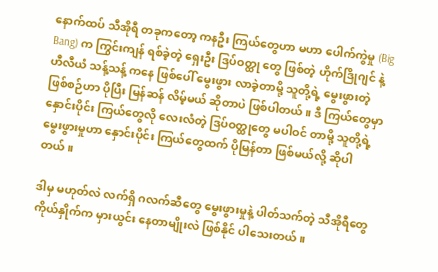နောက်ထပ် သီအိုရီ တခုကတော့ ကနဦး ကြယ်တွေဟာ မဟာ ပေါက်ကွဲမှု (Big Bang) က ကြွင်းကျန် ရစ်ခဲ့တဲ့ ရှေးဦး ဒြပ်ဝတ္ထု တွေ ဖြစ်တဲ့ ဟိုက်ဒြိုဂျင် နဲ့ ဟီလီယံ သန့်သန့် ကနေ ဖြစ်ပေါ် မွေးဖွား လာခဲ့တာမို့ သူတို့ရဲ့ မွေးဖွားတဲ့ ဖြစ်စဉ်ဟာ ပိုပြီး မြန်ဆန် လိမ့်မယ် ဆိုတာပဲ ဖြစ်ပါတယ်။ ဒီ ကြယ်တွေမှာ နှောင်းပိုင်း ကြယ်တွေလို လေးလံတဲ့ ဒြပ်ဝတ္ထုတွေ မပါဝင် တာမို့ သူတို့ရဲ့ မွေးဖွားမှုဟာ နှောင်းပိုင်း ကြယ်တွေထက် ပိုမြန်တာ ဖြစ်မယ်လို့ ဆိုပါတယ်။

ဒါမှ မဟုတ်လဲ လက်ရှိ ဂလက်ဆီတွေ မွေးဖွားမှုနဲ့ ပါတ်သက်တဲ့ သီအိုရီတွေ ကိုယ်နှိုက်က မှားယွင်း နေတာမျိုးလဲ ဖြစ်နိုင် ပါသေးတယ်။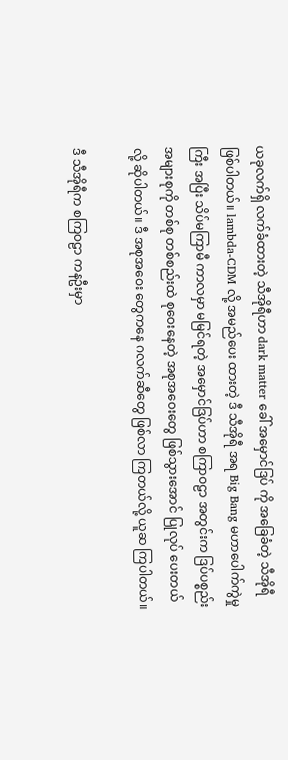ယခုလက်ရှိ လက်ခံထားတဲ့ သီအိုရီဟာ dark matter ခေါ် အမှောင်ဒြပ် ကို အခြေခံတဲ့ သီအိုရီ ဖြစ်ပါတယ်။ lambda-CDM လို့ အမည်ပေး ထားတဲ့ ဒီ သီအိုရီ အရ Big Bang မဟာပေါက်ကွဲမှုကြီး အပြီး သိပ်မကြာမီ ကာလမှာ မမြင်ရတဲ့ အမှောင်ဒြပ်ဟာ စကြာဝဠာ အတွင်းက ဒြပ်ပစ္စည်း အများစုကို တစ်စု တစ်စည်းထဲ စုဝေးနေတဲ့ အစုအဝေးတွေ ဖြစ်သွားအောင် ပြုလုပ် ပေးတယ်လို့ ဆိုပါတယ်။ ဒီ အစုအဝေး တွေကနေ ဂလက်ဆီတွေ ဖြစ်လာ ကြတယ်လို့ ယူဆ ကြပါတယ်။

ဒီ သီအိုရီက စကြဝဠာ ကနဦးမှာ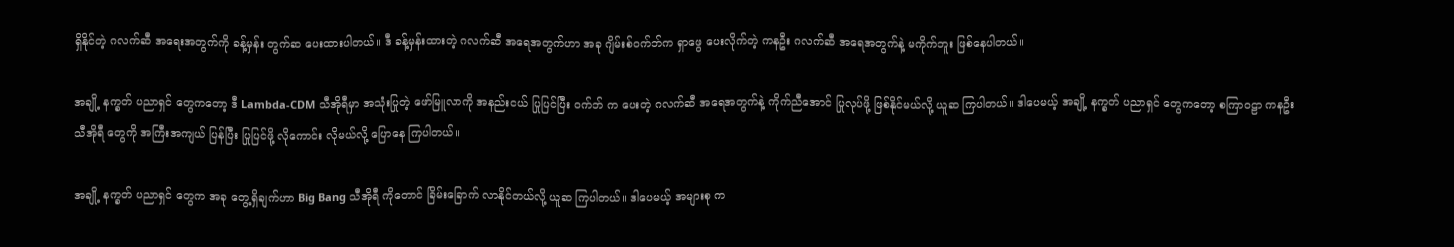ရှိနိုင်တဲ့ ဂလက်ဆီ အရေးအတွက်ကို ခန့်မှန်း တွက်ဆ ပေးထားပါတယ်။ ဒီ ခန့်မှန်းထားတဲ့ ဂလက်ဆီ အရေအတွက်ဟာ အခု ဂျိမ်းစ်ဝက်ဘ်က ရှာဖွေ ပေးလိုက်တဲ့ ကနဦး ဂလက်ဆီ အရေအတွက်နဲ့ မကိုက်ဘူး ဖြစ်နေပါတယ်။

အချို့ နက္ခတ် ပညာရှင် တွေကတော့ ဒီ Lambda-CDM သီအိုရီမှာ အသုံးပြုတဲ့ ဖော်မြူလာကို အနည်းငယ် ပြုပြင်ပြီး ဝက်ဘ် က ပေးတဲ့ ဂလက်ဆီ အရေအတွက်နဲ့ ကိုက်ညီအောင် ပြုလုပ်ဖို့ ဖြစ်နိုင်မယ်လို့ ယူဆ ကြပါတယ်။ ဒါပေမယ့် အချို့ နက္ခတ် ပညာရှင် တွေကတော့ စကြာဝဠာ ကနဦး သီအိုရီ တွေကို အကြီးအကျယ် ပြန်ပြီး ပြုပြင်ဖို့ လိုကောင်း လိုမယ်လို့ ပြောနေ ကြပါတယ်။

အချို့ နက္ခတ် ပညာရှင် တွေက အခု တွေ့ရှိချက်ဟာ Big Bang သီအိုရီ ကိုတောင် ခြိမ်းခြောက် လာနိုင်တယ်လို့ ယူဆ ကြပါတယ်။ ဒါပေမယ့် အများစု က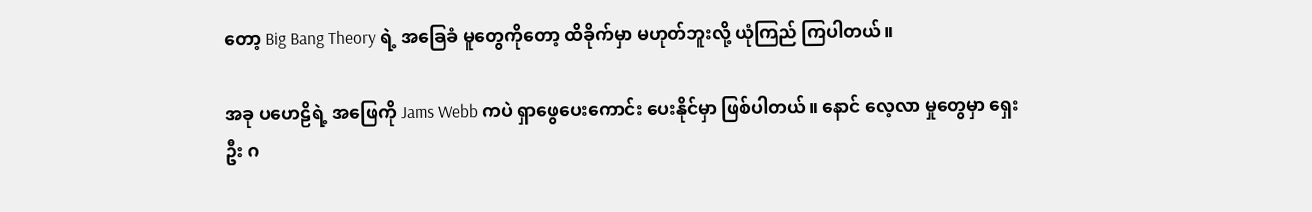တော့ Big Bang Theory ရဲ့ အခြေခံ မူတွေကိုတော့ ထိခိုက်မှာ မဟုတ်ဘူးလို့ ယုံကြည် ကြပါတယ်။

အခု ပဟေဠိရဲ့ အဖြေကို Jams Webb ကပဲ ရှာဖွေပေးကောင်း ပေးနိုင်မှာ ဖြစ်ပါတယ်။ နောင် လေ့လာ မှုတွေမှာ ရှေးဦး ဂ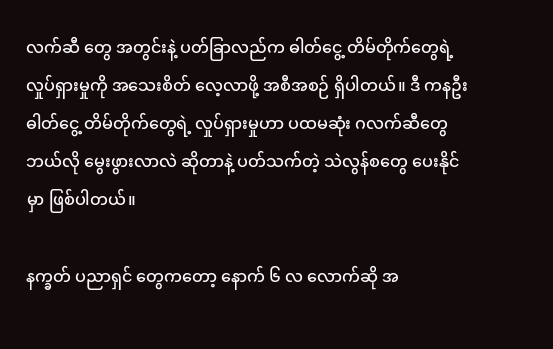လက်ဆီ တွေ အတွင်းနဲ့ ပတ်ခြာလည်က ဓါတ်ငွေ့ တိမ်တိုက်တွေရဲ့ လှုပ်ရှားမှုကို အသေးစိတ် လေ့လာဖို့ အစီအစဉ် ရှိပါတယ်။ ဒီ ကနဦး ဓါတ်ငွေ့ တိမ်တိုက်တွေရဲ့ လှုပ်ရှားမှုဟာ ပထမဆုံး ဂလက်ဆီတွေ ဘယ်လို မွေးဖွားလာလဲ ဆိုတာနဲ့ ပတ်သက်တဲ့ သဲလွန်စတွေ ပေးနိုင်မှာ ဖြစ်ပါတယ်။

နက္ခတ် ပညာရှင် တွေကတော့ နောက် ၆ လ လောက်ဆို အ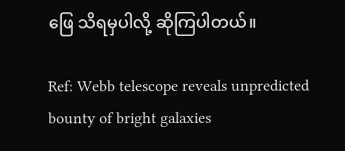ဖြေ သိရမှပါလို့ ဆိုကြပါတယ်။

Ref: Webb telescope reveals unpredicted bounty of bright galaxies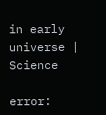in early universe | Science

error: